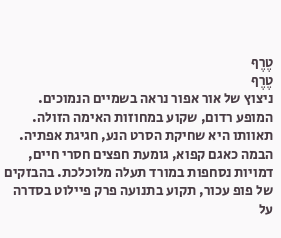טֶרֶף
טֶרֶף
ניצוץ של אור אפור נראה בשמיים הנמוכים. המופע רדום, שקוע במחוזות האימה הזולה. תאוותו היא שחיקת הסרט הנע, חגיגת אפתיה. הבמה כאגם קפוא, גומעת חפצים חסרי חיים, דמויות נסחפות במורד תעלה מלוכלכת. בהבזקים של פופ עכור, תקוע בתנועה פרק פיילוט בסדרה על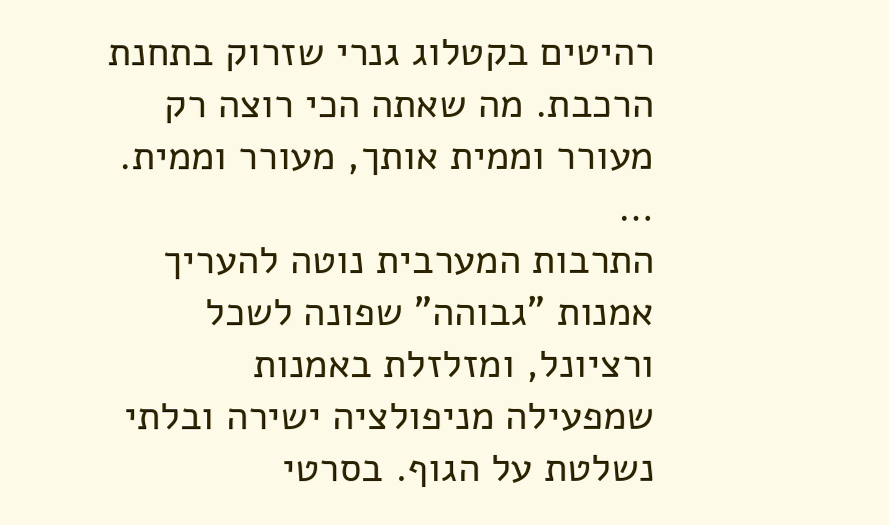רהיטים בקטלוג גנרי שזרוק בתחנת הרכבת. מה שאתה הכי רוצה רק מעורר וממית אותך, מעורר וממית.
…
התרבות המערבית נוטה להעריך אמנות "גבוהה" שפונה לשכל ורציונל, ומזלזלת באמנות שמפעילה מניפולציה ישירה ובלתי נשלטת על הגוף. בסרטי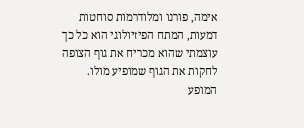אימה, פורנו ומלודרמות סוחטות דמעות, המתח הפיזיולוגי הוא כל כך עוצמתי שהוא מכריח את גוף הצופה לחקות את הגוף שמופיע מולו. המופע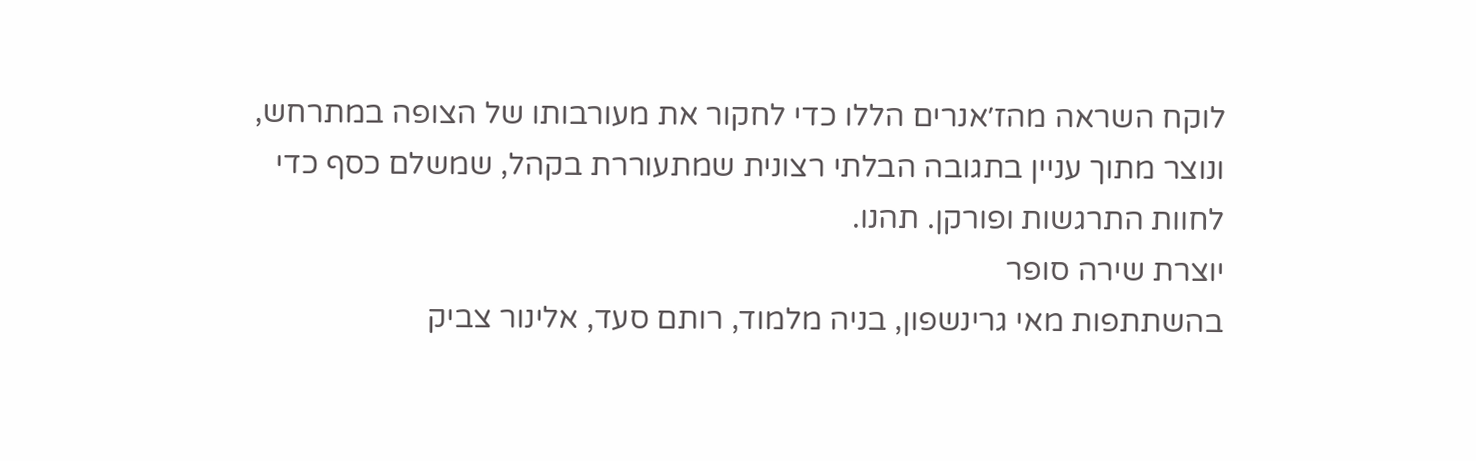לוקח השראה מהז׳אנרים הללו כדי לחקור את מעורבותו של הצופה במתרחש, ונוצר מתוך עניין בתגובה הבלתי רצונית שמתעוררת בקהל, שמשלם כסף כדי לחוות התרגשות ופורקן. תהנו.
יוצרת שירה סופר
בהשתתפות מאי גרינשפון, בניה מלמוד, רותם סעד, אלינור צביק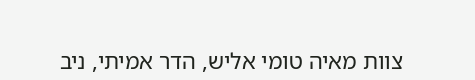צוות מאיה טומי אליש, הדר אמיתי, ניב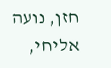חזן, נועה אליחי,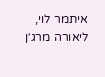איתמר לוי, ליאורה מרג׳ן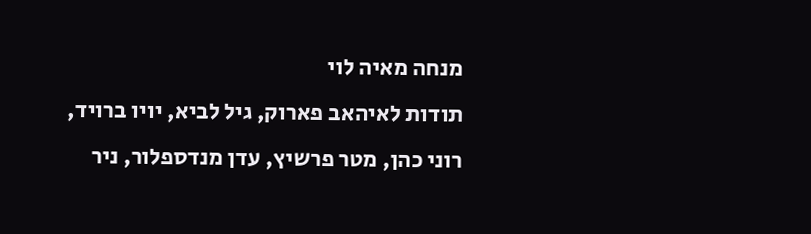מנחה מאיה לוי
תודות לאיהאב פארוק, גיל לביא, יויו ברויד, רוני כהן, מטר פרשיץ, עדן מנדספלור, ניר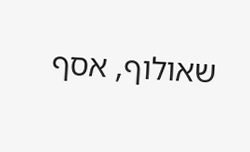שאולוף, אסף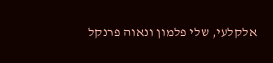אלקלעי, שלי פלמון ונאוה פרנקל